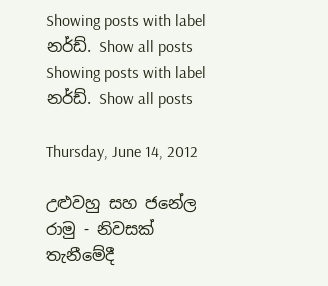Showing posts with label නර්ඩ්. Show all posts
Showing posts with label නර්ඩ්. Show all posts

Thursday, June 14, 2012

උළුවහු සහ ජනේල රාමු - නිවසක් තැනීමේදී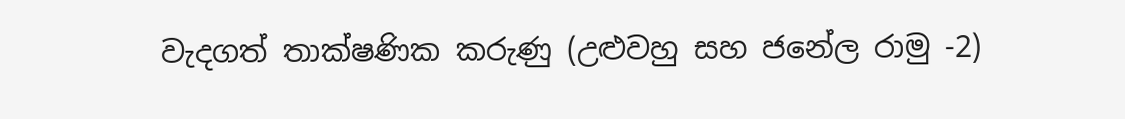වැදගත් තාක්ෂණික කරුණු (උළුවහු සහ ජනේල රාමු -2)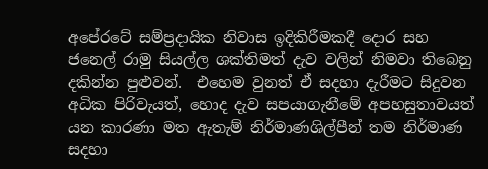අපේරටේ සම්ප්‍රදායික නිවාස ඉදිකිරීමකදී දොර සහ ජනෙල් රාමු සියල්ල ශක්තිමත් දැව වලින් නිමවා තිබෙනු දකින්න පුළුවන්.  එහෙම වුනත් ඒ සදහා දැරීමට සිදුවන අධික පිරිවැයත්, හොද දැව සපයාගැනීමේ අපහසුතාවයත් යන කාරණා මත ඇතැම් නිර්මාණශිල්පීන් තම නිර්මාණ සදහා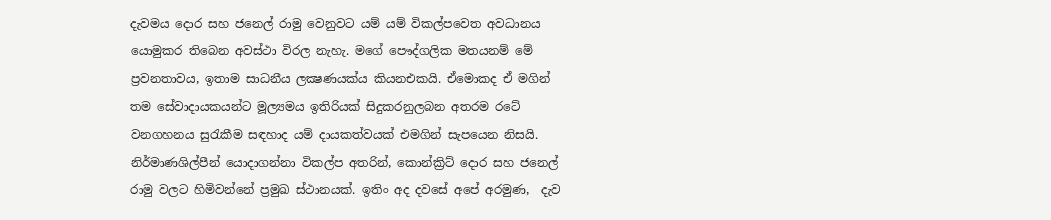දැවමය දොර සහ ජනෙල් රාමු වෙනුවට යම් යම් විකල්පවෙත අවධානය යොමුකර තිබෙන අවස්ථා විරල නැහැ. මගේ පෞද්ගලික මතයනම් මේ ප්‍රවනතාවය, ඉතාම සාධනීය ලක්‍ෂණයක්ය කියනඑකයි. ඒමොකද ඒ මගින් තම සේවාදායකයන්ට මූල්‍යමය ඉතිරියක් සිදුකරනුලබන අතරම රටේ වනගහනය සුරැකීම සඳහාද යම් දායකත්වයක් එමගින් සැපයෙන නිසයි. නිර්මාණශිල්පීන් යොදාගන්නා විකල්ප අතරින්, කොන්ක්‍රිට් දොර සහ ජනෙල් රාමු වලට හිමිවන්නේ ප්‍රමුඛ ස්ථානයක්. ඉතිං අද දවසේ අපේ අරමුණ,  දැව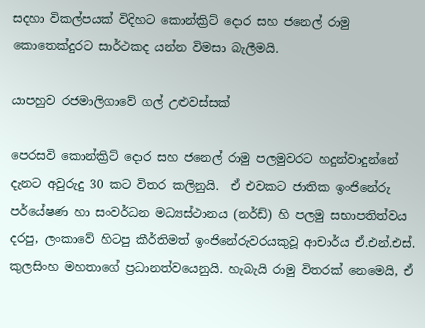සදහා විකල්පයක් විදිහට කොන්ක්‍රිට් දොර සහ ජනෙල් රාමු කොතෙක්දුරට සාර්ථකද යන්න විමසා බැලීමයි.

යාපහුව රජමාලිගාවේ ගල් උළුවස්සක්

පෙරසවි කොන්ක්‍රිට් දොර සහ ජනෙල් රාමු පලමුවරට හදුන්වාදුන්නේ දැනට අවුරුදු 30 කට විතර කලිනුයි.  ඒ එවකට ජාතික ඉංජිනේරු පර්යේෂණ හා සංවර්ධන මධ්‍යස්ථානය (නර්ඩ්) හි පලමු සභාපතිත්වය දරපු, ලංකාවේ හිටපු කීර්තිමත් ඉංජිනේරුවරයකුවූ ආචාර්ය ඒ.එන්.එස්. කුලසිංහ මහතාගේ ප්‍රධානත්වයෙනුයි. හැබැයි රාමු විතරක් නෙමෙයි, ඒ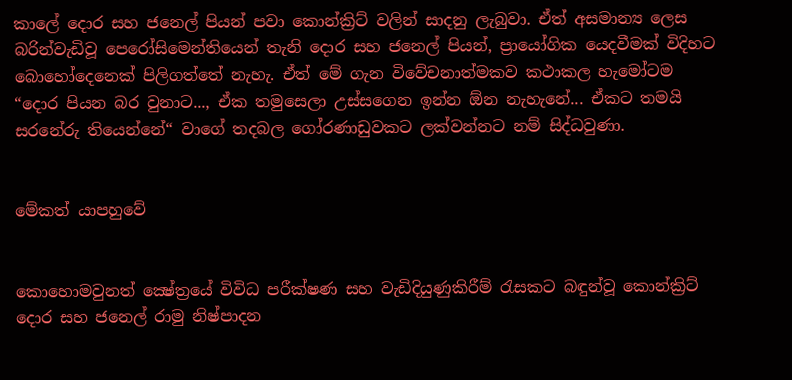කාලේ දොර සහ ජනෙල් පියන් පවා කොන්ක්‍රිට් වලින් සාදනු ලැබුවා. ඒත් අසමාන්‍ය ලෙස බරින්වැඩිවූ පෙරෝසිමෙන්තියෙන් තැනි දොර සහ ජනෙල් පියන්, ප්‍රායෝගික යෙදවීමක් විදිහට බොහෝදෙනෙක් පිලිගත්තේ නැහැ. ඒත් මේ ගැන විවේචනාත්මකව කථාකල හැමෝටම “දොර පියන බර වුනාට..., ඒක තමුසෙලා උස්සගෙන ඉන්න ඕන නැහැනේ... ඒකට තමයි සරනේරු තියෙන්නේ“ වාගේ තදබල ගෝරණාඩුවකට ලක්වන්නට නම් සිද්ධවුණා.


මේකත් යාපහුවේ


කොහොමවුනත් ක්‍ෂේත්‍රයේ විවිධ පරීක්ෂණ සහ වැඩිදියුණුකිරීම් රැසකට බඳුන්වූ කොන්ක්‍රිට් දොර සහ ජනෙල් රාමු නිෂ්පාදන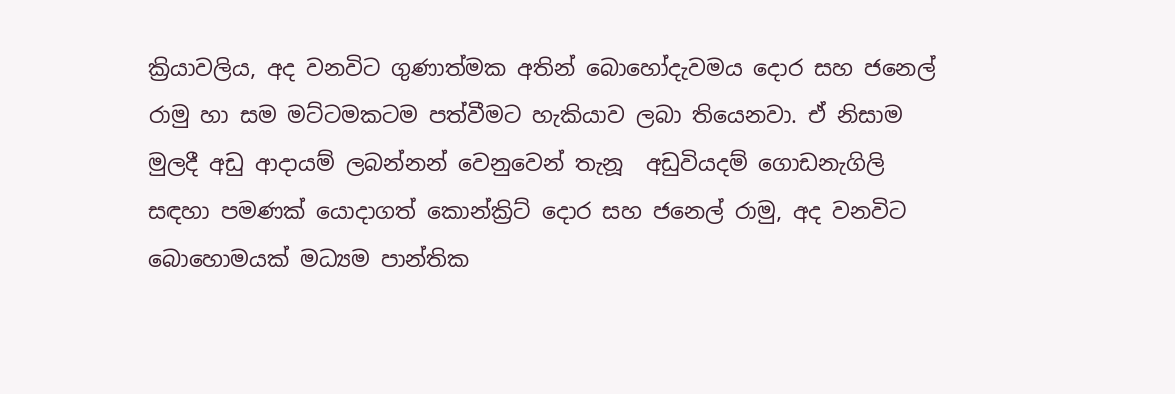ක්‍රියාවලිය, අද වනවිට ගුණාත්මක අතින් බොහෝදැවමය දොර සහ ජනෙල් රාමු හා සම මට්ටමකටම පත්වීමට හැකියාව ලබා තියෙනවා. ඒ නිසාම මුලදී අඩු ආදායම් ලබන්නන් වෙනුවෙන් තැනූ  අඩුවියදම් ගොඩනැගිලි සඳහා පමණක් යොදාගත් කොන්ක්‍රිට් දොර සහ ජනෙල් රාමු, අද වනවිට බොහොමයක් මධ්‍යම පාන්තික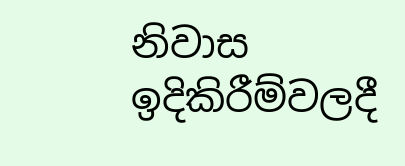නිවාස ඉදිකිරීම්වලදී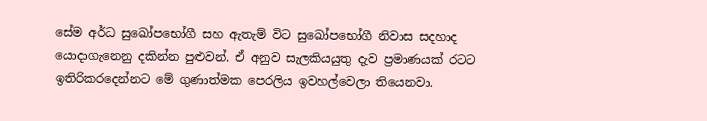සේම අර්ධ සුඛෝපභෝගී සහ ඇතැම් විට සුඛෝපභෝගී නිවාස සදහාද යොදාගැනෙනු දකින්න පුළුවන්. ඒ අනුව සැලකියයුතු දැව ප්‍රමාණයක් රටට ඉතිරිකරදෙන්නට මේ ගුණාත්මක පෙරලිය ඉවහල්වෙලා තියෙනවා.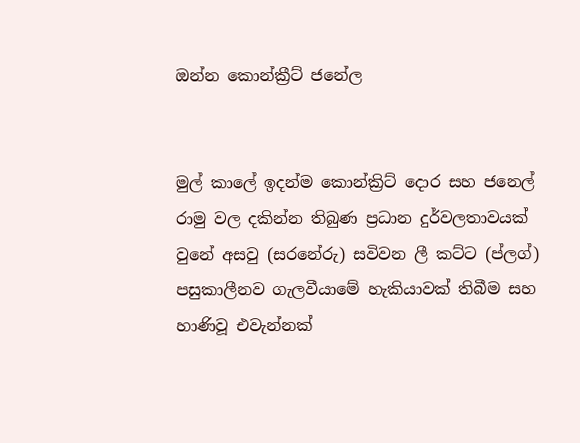ඔන්න කොන්ක්‍රීට් ජනේල


මුල් කාලේ ඉදන්ම කොන්ක්‍රිට් දොර සහ ජනෙල් රාමු වල දකින්න තිබුණ ප්‍රධාන දුර්වලතාවයක් වුනේ අසවු (සරනේරු) සවිවන ලී කට්ට (ප්ලග්) පසුකාලීනව ගැලවීයාමේ හැකියාවක් තිබීම සහ හාණිවූ එවැන්නක්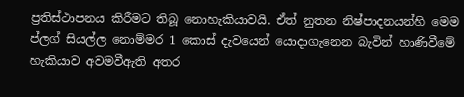ප්‍රතිස්ථාපනය කිරීමට තිබූ නොහැකියාවයි. ඒත් නුතන නිෂ්පාදනයන්හි මෙම ප්ලග් සියල්ල නොම්මර 1 කොස් දැවයෙන් යොදාගැනෙන බැවින් හාණිවීමේ හැකියාව අවමවීඇති අතර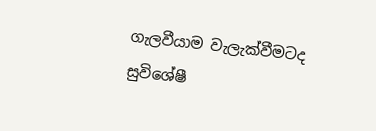ගැලවීයාම වැලැක්වීමටද සුවිශේෂී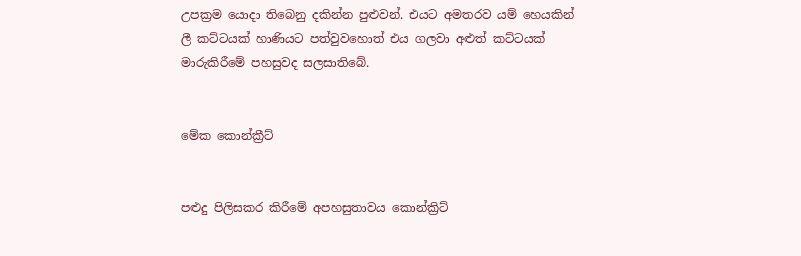උපක්‍රම යොදා තිබෙනු දකින්න පුළුවන්. එයට අමතරව යම් හෙයකින් ලී කට්ටයක් හාණියට පත්වුවහොත් එය ගලවා අළුත් කට්ටයක් මාරුකිරීමේ පහසුවද සලසාතිබේ.


මේක කොන්ක්‍රීට්


පළුදු පිලිසකර කිරීමේ අපහසුතාවය කොන්ක්‍රිට්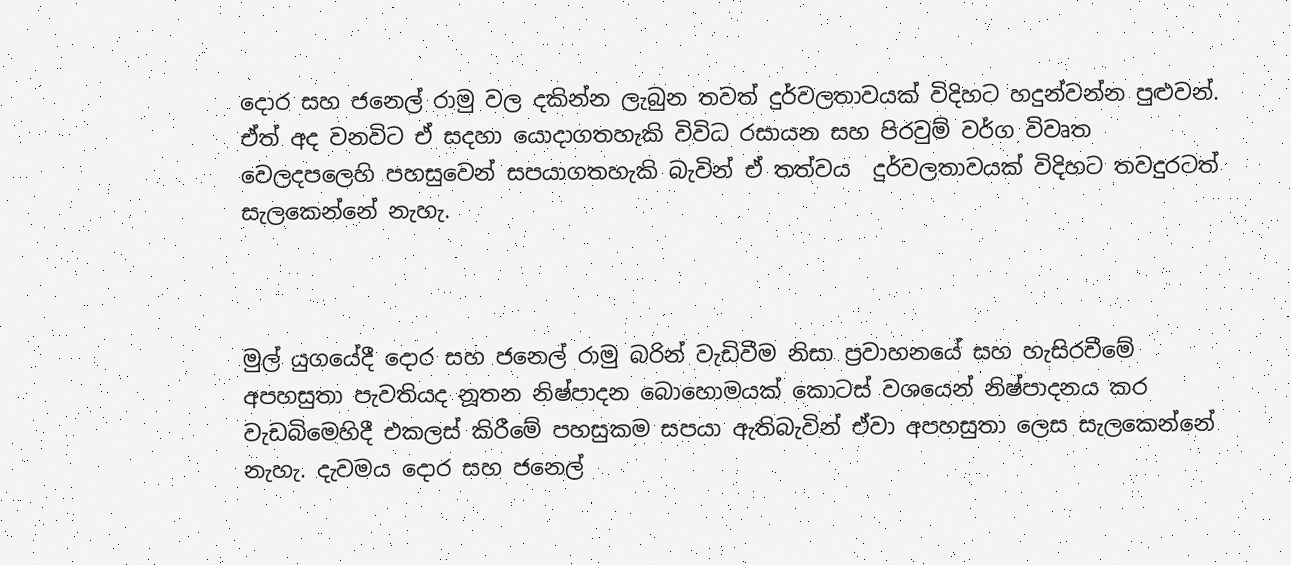දොර සහ ජනෙල් රාමු වල දකින්න ලැබුන තවත් දුර්වලතාවයක් විදිහට හදුන්වන්න පුළුවන්. ඒත් අද වනවිට ඒ සදහා යොදාගතහැකි විවිධ රසායන සහ පිරවුම් වර්ග විවෘත වෙලදපලෙහි පහසුවෙන් සපයාගතහැකි බැවින් ඒ තත්වය  දුර්වලතාවයක් විදිහට තවදුරටත් සැලකෙන්නේ නැහැ.



මුල් යුගයේදී දොර සහ ජනෙල් රාමු බරින් වැඩිවීම නිසා ප්‍රවාහනයේ සහ හැසිරවීමේ අපහසුතා පැවතියද නූතන නිෂ්පාදන බොහොමයක් කොටස් වශයෙන් නිෂ්පාදනය කර වැඩබිමෙහිදී එකලස් කිරීමේ පහසුකම සපයා ඇතිබැවින් ඒවා අපහසුතා ලෙස සැලකෙන්නේ නැහැ. දැවමය දොර සහ ජනෙල්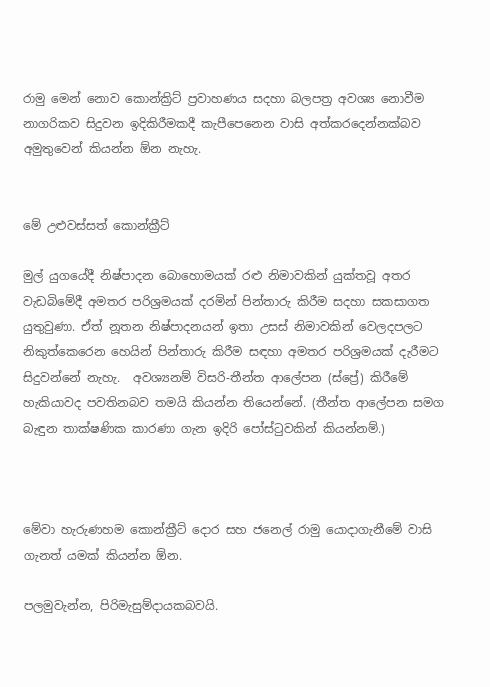රාමු මෙන් නොව කොන්ක්‍රිට් ප්‍රවාහණය සදහා බලපත්‍ර අවශ්‍ය නොවීම නාගරිකව සිදුවන ඉදිකිරීමකදී කැපීපෙනෙන වාසි අත්කරදෙන්නක්බව අමුතුවෙන් කියන්න ඕන නැහැ.


මේ උළුවස්සත් කොන්ක්‍රීට්

මුල් යුගයේදී නිෂ්පාදන බොහොමයක් රළු නිමාවකින් යුක්තවූ අතර වැඩබිමේදී අමතර පරිශ්‍රමයක් දරමින් පින්තාරු කිරීම සදහා සකසාගත යුතුවුණා. ඒත් නූතන නිෂ්පාදනයන් ඉතා උසස් නිමාවකින් වෙලදපලට නිකුත්කෙරෙන හෙයින් පින්තාරු කිරීම සඳහා අමතර පරිශ්‍රමයක් දැරීමට සිදුවන්නේ නැහැ.  අවශ්‍යනම් විසරි-තීන්ත ආලේපන (ස්ප්‍රේ) කිරීමේ හැකියාවද පවතිනබව තමයි කියන්න තියෙන්නේ. (තීන්ත ආලේපන සමග බැඳුන තාක්ෂණික කාරණා ගැන ඉදිරි පෝස්ටුවකින් කියන්නම්.)



මේවා හැරුණහම කොන්ක්‍රීට් දොර සහ ජනෙල් රාමු යොදාගැනීමේ වාසි ගැනත් යමක් කියන්න ඕන.

පලමුවැන්න, පිරිමැසුම්දායකබවයි.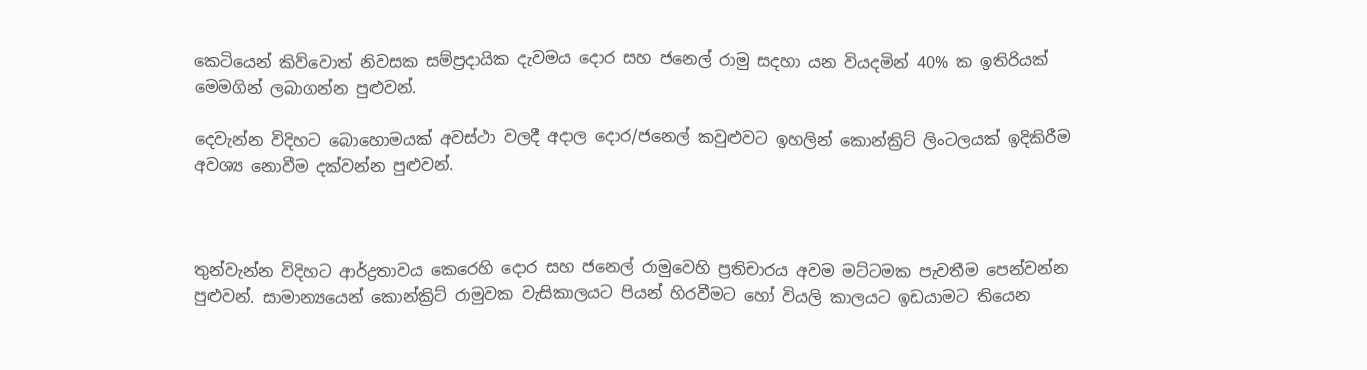කෙටියෙන් කිව්වොත් නිවසක සම්ප්‍රදායික දැවමය දොර සහ ජනෙල් රාමු සදහා යන වියදමින් 40% ක ඉතිරියක් මෙමගින් ලබාගන්න පුළුවන්.

දෙවැන්න විදිහට බොහොමයක් අවස්ථා වලදී අදාල දොර/ජනෙල් කවුළුවට ඉහලින් කොන්ක්‍රිට් ලිංටලයක් ඉදිකිරීම අවශ්‍ය නොවීම දක්වන්න පුළුවන්.



තුන්වැන්න විදිහට ආර්ද්‍රතාවය කෙරෙහි දොර සහ ජනෙල් රාමුවෙහි ප්‍රතිචාරය අවම මට්ටමක පැවතීම පෙන්වන්න පුළුවන්. සාමාන්‍යයෙන් කොන්ක්‍රිට් රාමුවක වැසිකාලයට පියන් හිරවීමට හෝ වියලි කාලයට ඉඩයාමට තියෙන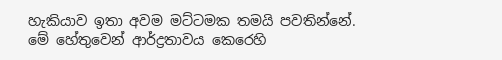හැකියාව ඉතා අවම මට්ටමක තමයි පවතින්නේ. මේ හේතුවෙන් ආර්ද්‍රතාවය කෙරෙහි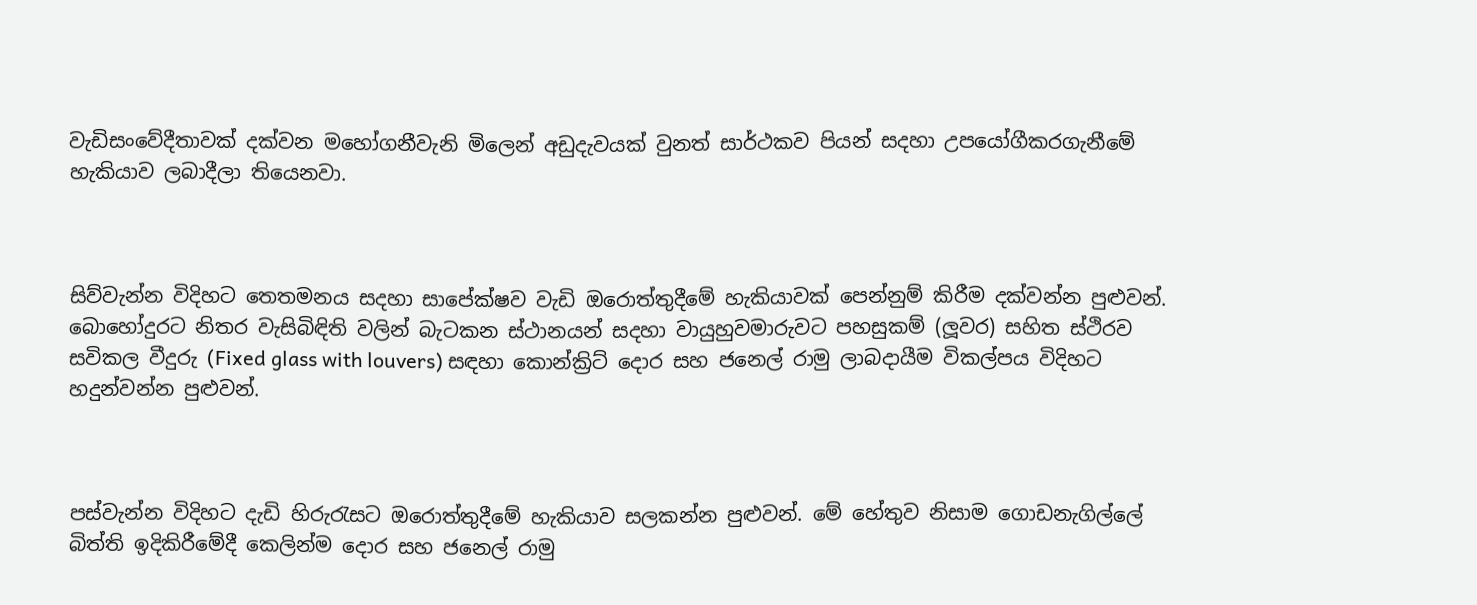වැඩිසංවේදීතාවක් දක්වන මහෝගනීවැනි මිලෙන් අඩුදැවයක් වුනත් සාර්ථකව පියන් සදහා උපයෝගීකරගැනීමේ හැකියාව ලබාදීලා තියෙනවා.



සිව්වැන්න විදිහට තෙතමනය සදහා සාපේක්ෂව වැඩි ඔරොත්තුදීමේ හැකියාවක් පෙන්නුම් කිරීම දක්වන්න පුළුවන්. බොහෝදුරට නිතර වැසිබිඳිති වලින් බැටකන ස්ථානයන් සදහා වායුහුවමාරුවට පහසුකම් (ලූවර) සහිත ස්ථිරව සවිකල වීදුරු (Fixed glass with louvers) සඳහා කොන්ක්‍රිට් දොර සහ ජනෙල් රාමු ලාබදායීම විකල්පය විදිහට හදුන්වන්න පුළුවන්.



පස්වැන්න විදිහට දැඩි හිරුරැසට ඔරොත්තුදීමේ හැකියාව සලකන්න පුළුවන්. මේ හේතුව නිසාම ගොඩනැගිල්ලේ බිත්ති ඉදිකිරීමේදී කෙලින්ම දොර සහ ජනෙල් රාමු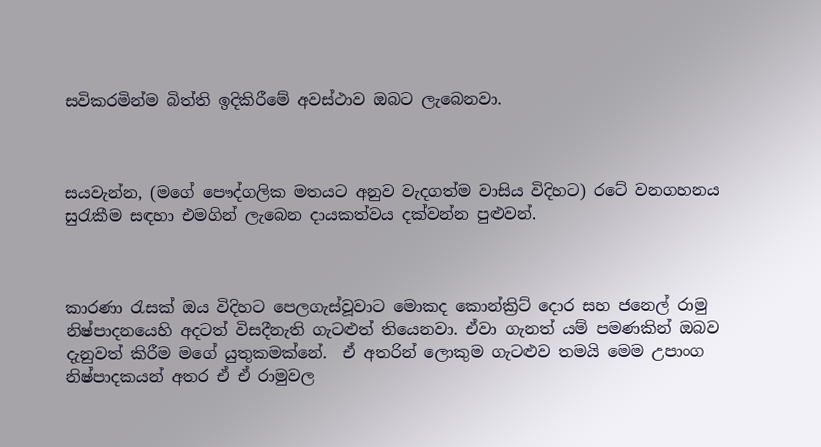සවිකරමින්ම බිත්ති ඉදිකිරීමේ අවස්ථාව ඔබට ලැබෙනවා.



සයවැන්න, (මගේ පෞද්ගලික මතයට අනුව වැදගත්ම වාසිය විදිහට) රටේ වනගහනය සුරැකීම සඳහා එමගින් ලැබෙන දායකත්වය දක්වන්න පුළුවන්.



කාරණා රැසක් ඔය විදිහට පෙලගැස්වූවාට මොකද කොන්ක්‍රිට් දොර සහ ජනෙල් රාමු නිෂ්පාදනයෙහි අදටත් විසදීනැති ගැටළුත් තියෙනවා. ඒවා ගැනත් යම් පමණකින් ඔබව දැනුවත් කිරීම මගේ යුතුකමක්නේ.  ඒ අතරින් ලොකුම ගැටළුව තමයි මෙම උපාංග නිෂ්පාදකයන් අතර ඒ ඒ රාමුවල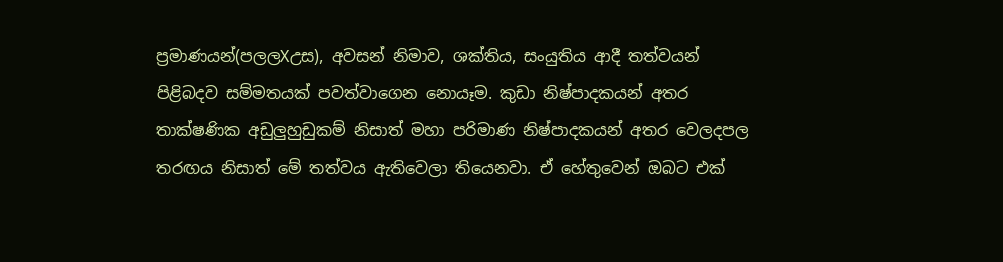ප්‍රමාණයන්(පලලXඋස), අවසන් නිමාව, ශක්තිය, සංයුතිය ආදී තත්වයන් පිළිබදව සම්මතයක් පවත්වාගෙන නොයෑම. කුඩා නිෂ්පාදකයන් අතර තාක්ෂණික අඩුලුහුඩුකම් නිසාත් මහා පරිමාණ නිෂ්පාදකයන් අතර වෙලදපල තරඟය නිසාත් මේ තත්වය ඇතිවෙලා තියෙනවා. ඒ හේතුවෙන් ඔබට එක්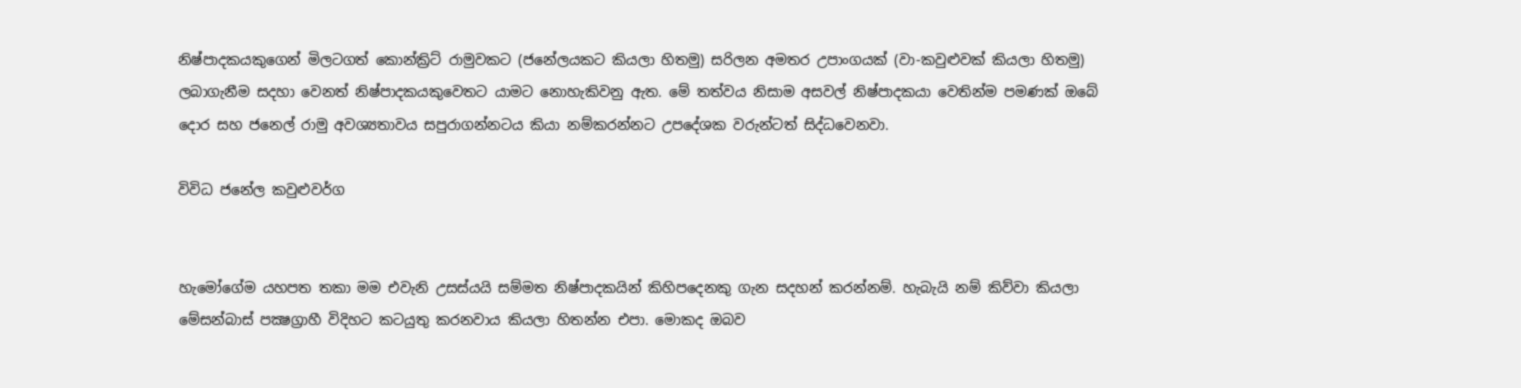නිෂ්පාදකයකුගෙන් මිලටගත් කොන්ක්‍රිට් රාමුවකට (ජනේලයකට කියලා හිතමු) සරිලන අමතර උපාංගයක් (වා-කවුළුවක් කියලා හිතමු) ලබාගැනීම සදහා වෙනත් නිෂ්පාදකයකුවෙතට යාමට නොහැකිවනු ඇත. මේ තත්වය නිසාම අසවල් නිෂ්පාදකයා වෙතින්ම පමණක් ඔබේ දොර සහ ජනෙල් රාමු අවශ්‍යතාවය සපුරාගන්නටය කියා නම්කරන්නට උපදේශක වරුන්ටත් සිද්ධවෙනවා.

විවිධ ජනේල කවුළුවර්ග


හැමෝගේම යහපත තකා මම එවැනි උසස්යයි සම්මත නිෂ්පාදකයින් කිහිපදෙනකු ගැන සදහන් කරන්නම්. හැබැයි නම් කිව්වා කියලා මේසන්බාස් පක්‍ෂග්‍රාහී විදිහට කටයුතු කරනවාය කියලා හිතන්න එපා. මොකද ඔබව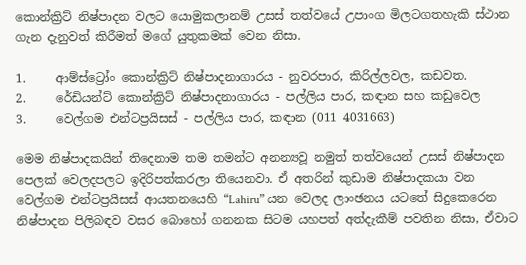කොන්ක්‍රිට් නිෂ්පාදන වලට යොමුකලානම් උසස් තත්වයේ උපාංග මිලටගතහැකි ස්ථාන ගැන දැනුවත් කිරීමත් මගේ යුතුකමක් වෙන නිසා.

1.     ආම්ස්ට්‍රෝං කොන්ක්‍රිට් නිෂ්පාදනාගාරය - නුවරපාර, කිරිල්ලවල, කඩවත.
2.     රේඩියන්ට් කොන්ක්‍රිට් නිෂ්පාදනාගාරය - පල්ලිය පාර, කඳාන සහ කඩුවෙල
3.     වෙල්ගම එන්ටප්‍රයිසස් - පල්ලිය පාර, කඳාන (011 4031663)

මෙම නිෂ්පාදකයින් තිදෙනාම තම තමන්ට අනන්‍යවූ නමුත් තත්වයෙන් උසස් නිෂ්පාදන පෙලක් වෙලදපලට ඉදිරිපත්කරලා තියෙනවා. ඒ අතරින් කුඩාම නිෂ්පාදකයා වන වෙල්ගම එන්ටප්‍රයිසස් ආයතනයෙහි “Lahiru” යන වෙලද ලාංඡනය යටතේ සිදුකෙරෙන නිෂ්පාදන පිලිබඳව වසර බොහෝ ගනනක සිටම යහපත් අත්දැකීම් පවතින නිසා, ඒවාට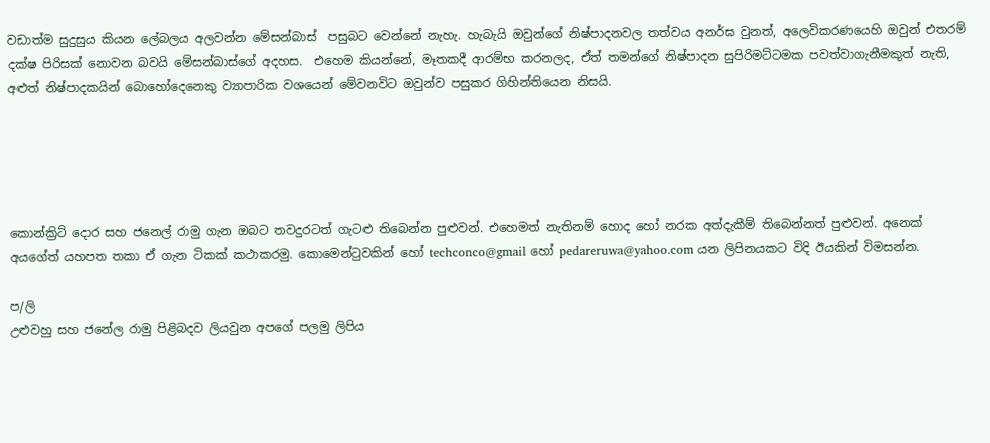වඩාත්ම සුදුසුය කියන ලේබලය අලවන්න මේසන්බාස්  පසුබට වෙන්නේ නැහැ. හැබැයි ඔවුන්ගේ නිෂ්පාදනවල තත්වය අනර්ඝ වුනත්, අලෙවිකරණයෙහි ඔවුන් එතරම් දක්ෂ පිරිසක් නොවන බවයි මේසන්බාස්ගේ අදහස.  එහෙම කියන්නේ, මෑතකදී ආරම්භ කරනලද, ඒත් තමන්ගේ නිෂ්පාදන සුපිරිමට්ටමක පවත්වාගැනීමකුත් නැති, අළුත් නිෂ්පාදකයින් බොහෝදෙනෙකු ව්‍යාපාරික වශයෙන් මේවනවිට ඔවුන්ව පසුකර ගිහින්තියෙන නිසයි.





කොන්ක්‍රිට් දොර සහ ජනෙල් රාමු ගැන ඔබට තවදුරටත් ගැටළු තිබෙන්න පුළුවන්. එහෙමත් නැතිනම් හොද හෝ නරක අත්දැකීම් තිබෙන්නත් පුළුවන්. අනෙක් අයගේත් යහපත තකා ඒ ගැන ටිකක් කථාකරමු. කොමෙන්ටුවකින් හෝ techconco@gmail හෝ pedareruwa@yahoo.com යන ලිපිනයකට විදි ඊයකින් විමසන්න.

ප/ලි
උළුවහු සහ ජනේල රාමු පිළිබදව ලියවුන අපගේ පලමු ලිපිය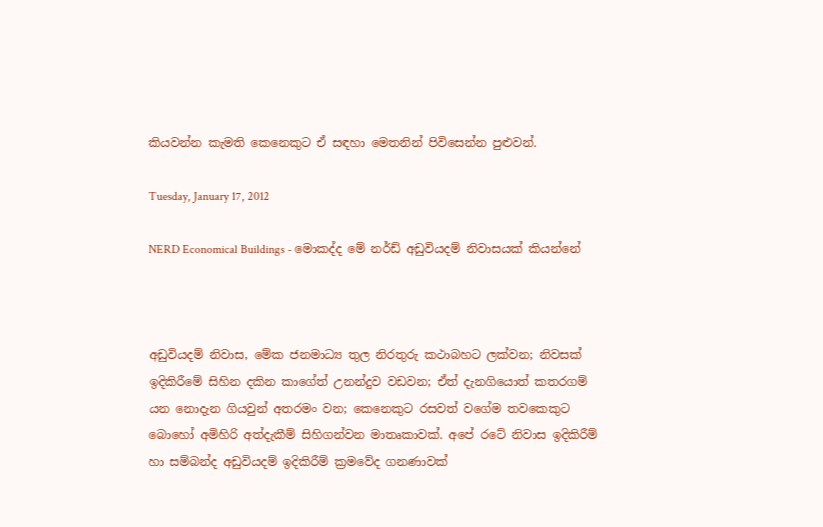කියවන්න කැමති කෙනෙකුට ඒ සඳහා මෙතනින් පිවිසෙන්න පුළුවන්.

Tuesday, January 17, 2012

NERD Economical Buildings - මොකද්ද මේ නර්ඩ් අඩුවියදම් නිවාසයක් කියන්නේ



අඩුවියදම් නිවාස, මේක ජනමාධ්‍ය තුල නිරතුරු කථාබහට ලක්වන; නිවසක් ඉදිකිරීමේ සිහින දකින කාගේත් උනන්දුව වඩවන; ඒත් දැනගියොත් කතරගම් යන නොදැන ගියවුන් අතරමං වන; කෙනෙකුට රසවත් වගේම තවකෙකුට බොහෝ අමිහිරි අත්දැකීම් සිහිගන්වන මාතෘකාවක්. අපේ රටේ නිවාස ඉදිකිරීම් හා සම්බන්ද අඩුවියදම් ඉදිකිරීම් ක්‍රමවේද ගනණාවක්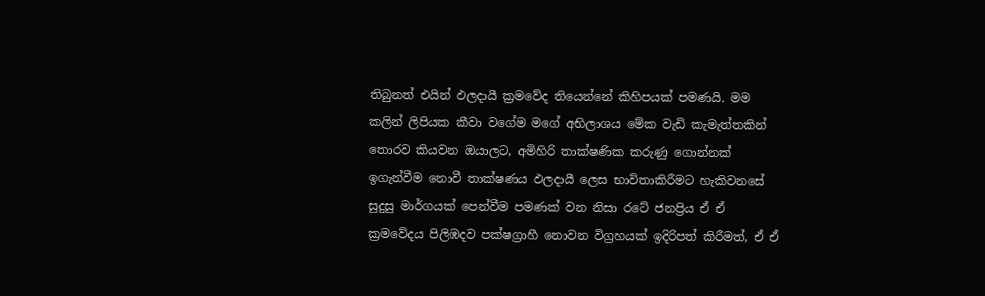තිබුනත් එයින් ඵලදායී ක්‍රමවේද තියෙන්නේ කිහිපයක් පමණයි. මම කලින් ලිපියක කීවා වගේම මගේ අභිලාශය මේක වැඩි කැමැත්තකින් තොරව කියවන ඔයාලට, අමිහිරි තාක්ෂණික කරුණු ගොන්නක් ඉගැන්වීම නොවී තාක්ෂණය ඵලදායී ලෙස භාවිතාකිරීමට හැකිවනසේ සුදුසු මාර්ගයක් පෙන්වීම පමණක් වන නිසා රටේ ජනප්‍රිය ඒ ඒ ක්‍රමවේදය පිලිඹදව පක්ෂග්‍රාහී නොවන විග්‍රහයක් ඉදිරිපත් කිරීමත්, ඒ ඒ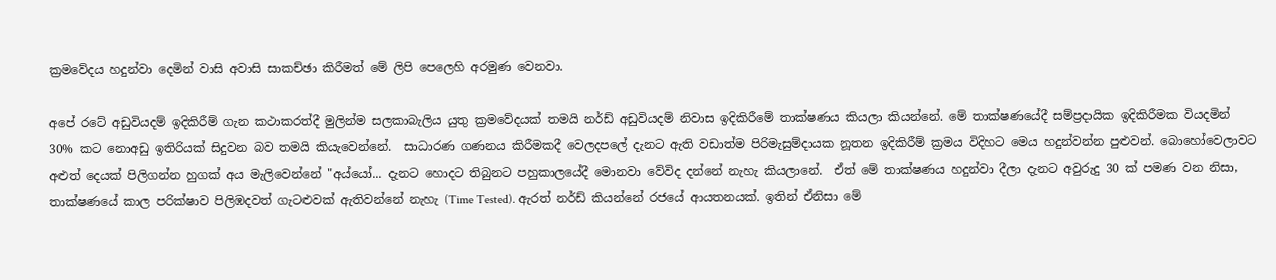ක්‍රමවේදය හදුන්වා දෙමින් වාසි අවාසි සාකච්ඡා කිරීමත් මේ ලිපි පෙලෙහි අරමුණ වෙනවා.

අපේ රටේ අඩුවියදම් ඉදිකිරීම් ගැන කථාකරත්දී මුලින්ම සලකාබැලිය යුතු ක්‍රමවේදයක් තමයි නර්ඩ් අඩුවියදම් නිවාස ඉදිකිරීමේ තාක්ෂණය කියලා කියන්නේ. මේ තාක්ෂණයේදී සම්ප්‍රදායික ඉදිකිරීමක වියදමින් 30% කට නොඅඩු ඉතිරියක් සිදුවන බව තමයි කියැවෙන්නේ.  සාධාරණ ගණනය කිරීමකදී වෙලදපලේ දැනට ඇති වඩාත්ම පිරිමැසුම්දායක නූතන ඉදිකිරීම් ක්‍රමය විදිහට මෙය හදුන්වන්න පුළුවන්. බොහෝවෙලාවට අළුත් දෙයක් පිලිගන්න හුගක් අය මැලිවෙන්නේ "අය්යෝ... දැනට හොදට තිබුනට පහුකාලයේදී මොනවා වේවිද දන්නේ නැහැ කියලානේ.  ඒත් මේ තාක්ෂණය හදුන්වා දීලා දැනට අවුරුදු 30 ක් පමණ වන නිසා, තාක්ෂණයේ කාල පරික්ෂාව පිලිඹදවත් ගැටළුවක් ඇතිවන්නේ නැහැ (Time Tested). ඇරත් නර්ඩ් කියන්නේ රජයේ ආයතනයක්. ඉතින් ඒනිසා මේ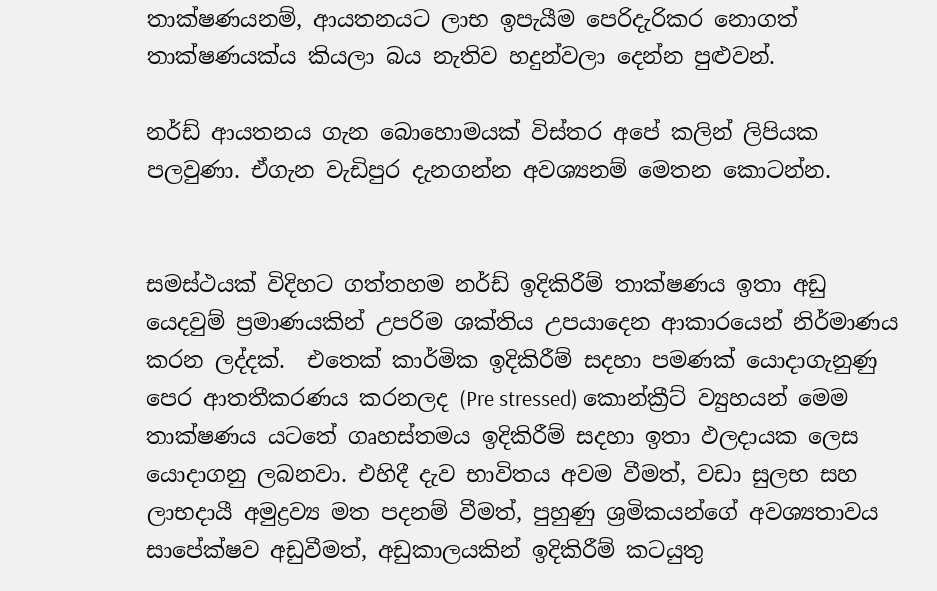තාක්ෂණයනම්, ආයතනයට ලාභ ඉපැයීම පෙරිදැරිකර නොගත් තාක්ෂණයක්ය කියලා බය නැතිව හදුන්වලා දෙන්න පුළුවන්.

නර්ඩ් ආයතනය ගැන බොහොමයක් විස්තර අපේ කලින් ලිපියක පලවුණා. ඒගැන වැඩිපුර දැනගන්න අවශ්‍යනම් මෙතන කොටන්න.


සමස්ථයක් විදිහට ගත්තහම නර්ඩ් ඉදිකිරීම් තාක්ෂණය ඉතා අඩු යෙදවුම් ප්‍රමාණයකින් උපරිම ශක්තිය උපයාදෙන ආකාරයෙන් නිර්ම‍ාණය කරන ලද්දක්.  එතෙක් කාර්මික ඉදිකිරීම් සදහා පමණක් යොදාගැනුණු පෙර ආතතීකරණය කරනලද (Pre stressed) කොන්ක්‍රීට් ව්‍යුහයන් මෙම තාක්ෂණය යටතේ ගෘහස්තමය ඉදිකිරීම් සදහා ඉතා ඵලදායක ලෙස යොදාගනු ලබනවා. එහිදී දැව භාවිතය අවම වීමත්, වඩා සුලභ සහ ලාභදායී අමුද්‍රව්‍ය මත පදනම් වීමත්, පුහුණු ශ්‍රමිකයන්ගේ අවශ්‍යතාවය සාපේක්ෂව අඩුවීමත්, අඩුකාලයකින් ඉදිකිරීම් කටයුතු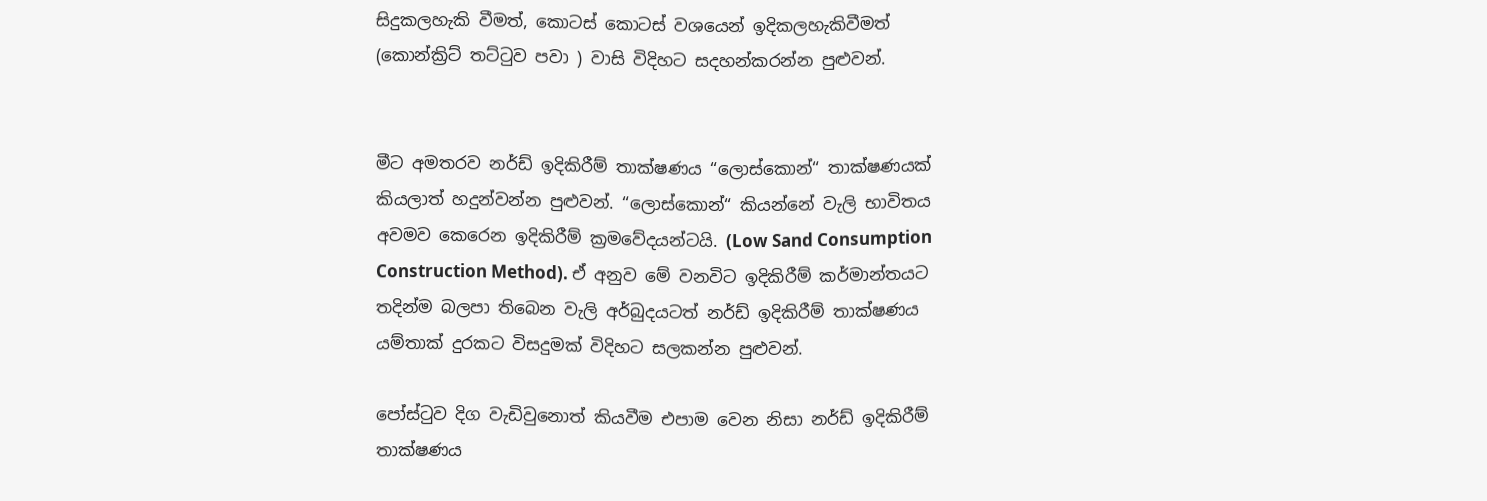සිදුකලහැකි වීමත්, කො‍ටස් කොටස් වශයෙන් ඉදිකලහැකිවීමත් (කොන්ක්‍රිට් තට්ටුව පවා ) වාසි විදිහ‍ට සදහන්කරන්න පුළුවන්.


මී‍ට අමතරව නර්ඩ් ඉදිකිරීම් තාක්ෂණය “ලොස්කොන්“ තාක්ෂණයක් කියලාත් හදුන්වන්න පුළුවන්. “ලොස්කොන්“ කියන්නේ වැලි භාවිතය අවමව කෙරෙන ඉදිකිරීම් ක්‍රමවේදයන්ටයි. (Low Sand Consumption Construction Method). ඒ අනුව මේ වනවිට ඉදිකිරීම් කර්මාන්තයට තදින්ම බලපා තිබෙන වැලි අර්බුදයටත් නර්ඩ් ඉදිකිරීම් තාක්ෂණය යම්තාක් දුරකට විසදුමක් විදිහට සලකන්න පුළුවන්.

පෝස්ටුව දිග වැඩිවුනොත් කියවීම එපාම වෙන නිසා නර්ඩ් ඉදිකිරීම් තාක්ෂණය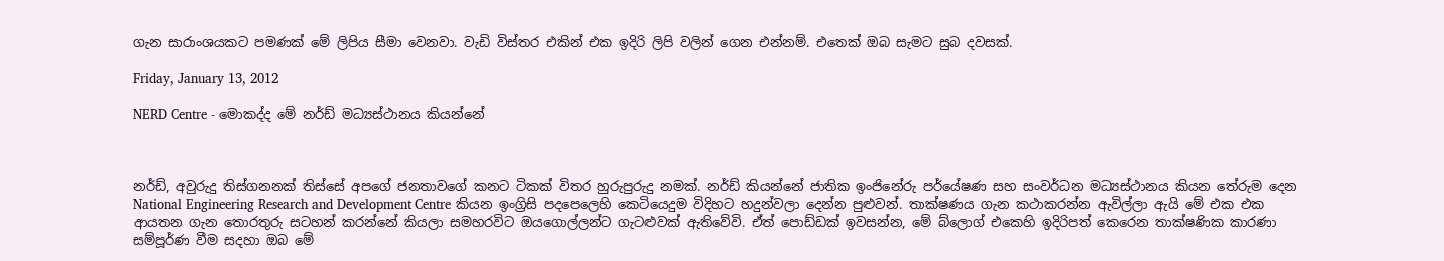ගැන සාරාංශයකට පමණක් මේ ලිපිය සීමා වෙනවා. වැඩි විස්තර එකින් එක ඉදිරි ලිපි වලින් ගෙන එන්නම්. එතෙක් ඔබ සැමට සුබ දවසක්.

Friday, January 13, 2012

NERD Centre - මොකද්ද මේ නර්ඩ් මධ්‍යස්ථානය කියන්නේ



නර්ඩ්, අවුරුදු තිස්ගනනක් තිස්සේ අපගේ ජනතාවගේ කනට ටිකක් විතර හුරුපුරුදු නමක්. නර්ඩ් කියන්නේ ජාතික ඉංජිනේරු පර්යේෂණ සහ සංවර්ධන මධ්‍යස්ථානය කියන තේරුම දෙන National Engineering Research and Development Centre කියන ඉංග්‍රිසි පදපෙලෙහි කෙටියෙදුම විදිහට හදුන්වලා දෙන්න පුළුවන්. තාක්ෂණය ගැන කථාකරන්න ඇවිල්ලා ඇයි මේ එක එක ආයතන ගැන තොරතුරු සටහන් කරන්නේ කියලා සමහරවිට ඔයගොල්ලන්ට ගැටළුවක් ඇතිවේවි. ඒත් පොඩ්ඩක් ඉවසන්න, මේ බ්ලොග් එකෙහි ඉදිරිපත් කෙරෙන තාක්ෂණික කාරණා සම්පූර්ණ වීම සදහා ඔබ මේ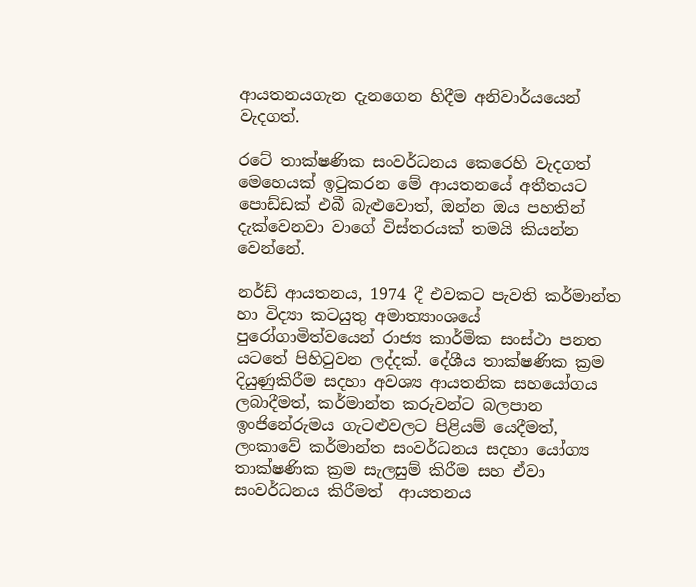ආයතනයගැන දැනගෙන හිදීම අනිවාර්යයෙන් වැදගත්.

රටේ තාක්ෂණික සංවර්ධනය කෙරෙහි වැදගත් මෙහෙයක් ඉටුකරන මේ ආයතනයේ අතීතයට පොඩ්ඩක් එබී බැළුවොත්, ඔන්න ඔය පහතින් දැක්වෙනවා වාගේ විස්තරයක් තමයි කියන්න වෙන්නේ.

නර්ඩ් ආයතනය, 1974 දී එවකට පැවති කර්මාන්ත හා විද්‍යා කටයුතු අමාත්‍යාංශයේ පුරෝගාමිත්වයෙන් රාජ්‍ය කාර්මික සංස්ථා පනත යටතේ පිහිටුවන ලද්දක්. දේශීය තාක්ෂණික ක්‍රම දියුණුකිරීම සදහා අවශ්‍ය ආයතනික සහයෝගය ලබාදීමත්, කර්මාන්ත කරුවන්ට බලපාන ඉංජිනේරුමය ගැටළුවලට පිළියම් යෙදීමත්, ලංකාවේ කර්මාන්ත සංවර්ධනය සදහා යෝග්‍ය තාක්ෂණික ක්‍රම සැලසුම් කිරීම සහ ඒවා සංවර්ධනය කිරීමත්  ආයතනය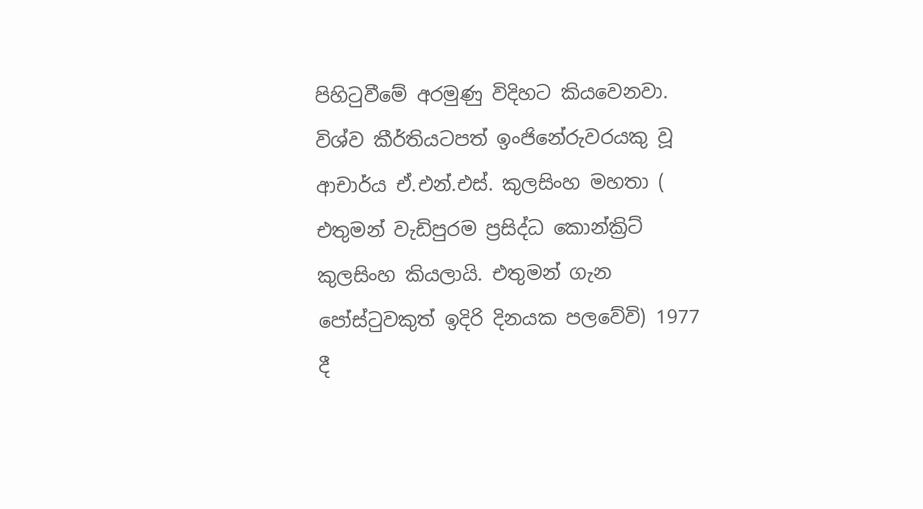පිහිටුවීමේ අරමුණු විදිහට කියවෙනවා.
විශ්ව කීර්තියටපත් ඉංජිනේරුවරයකු වූ ආචාර්ය ඒ.එන්.එස්. කුලසිංහ මහතා ( එතුමන් වැඩිපුරම ප්‍රසිද්ධ කොන්ක්‍රිට් කුලසිංහ කියලායි. එතුමන් ගැන පෝස්ටුවකුත් ඉදිරි දිනයක පලවේවි) 1977 දී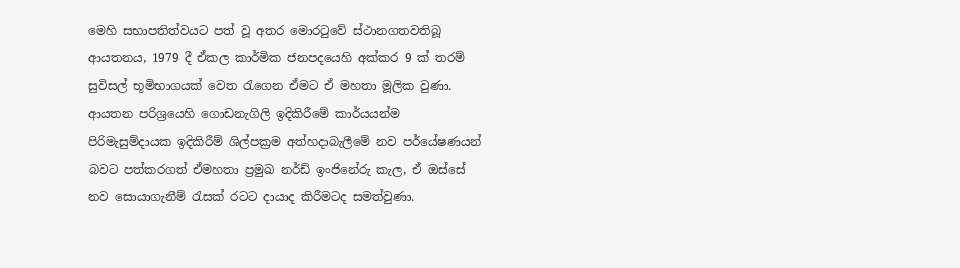මෙහි සභාපතිත්වයට පත් වූ අතර මොරටුවේ ස්ථානගතවතිබූ ආයතනය, 1979 දී ඒකල කාර්මික ජනපදයෙහි අක්කර 9 ක් තරම් සුවිසල් භූමිභාගයක් වෙත රැගෙන ඒමට ඒ මහතා මූලික වුණා. ආයතන පරිශ්‍රයෙහි ගොඩනැගිලි ඉදිකිරීමේ කාර්යයන්ම පිරිමැසුම්දායක ඉදිකිරීම් ශිල්පක්‍රම අත්හදාබැලීමේ නව පර්යේෂණයන් බවට පත්කරගත් ඒමහතා ප්‍රමුඛ නර්ඩ් ඉංජිනේරු කැල, ඒ ඔස්සේ නව සොයාගැනීම් රැසක් රටට දායාද කිරීමටද සමත්වුණා.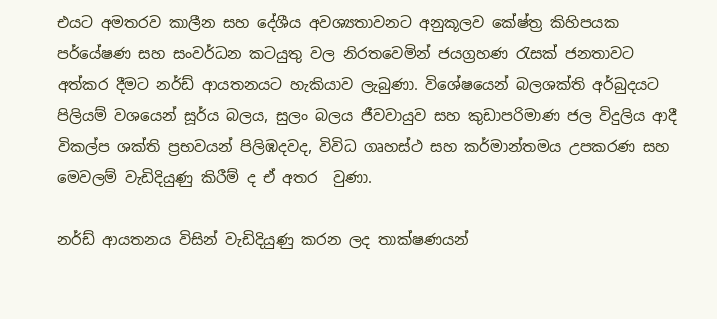එයට අමතරව කාලීන සහ දේශීය අවශ්‍යතාවනට අනුකූලව කේෂ්ත්‍ර කිහිපයක පර්යේෂණ සහ සංවර්ධන කටයුතු වල නිරතවෙමින් ජයග්‍රහණ රැසක් ජනතාවට අත්කර දීමට නර්ඩ් ආයතනයට හැකියාව ලැබුණා. විශේෂයෙන් බලශක්ති අර්බුදයට පිලියම් වශයෙන් සූර්ය බලය, සුලං බලය ජීවවායුව සහ කුඩාපරිමාණ ජල විදුලිය ආදී විකල්ප ශක්ති ප්‍රභවයන් පිලිඹදවද, විවිධ ගෘහස්ථ සහ කර්මාන්තමය උපකරණ සහ මෙවලම් වැඩිදියුණු කිරීම් ද ඒ අතර  වුණා.

නර්ඩ් ආයතනය විසින් වැඩිදියුණු කරන ලද තාක්ෂණයන්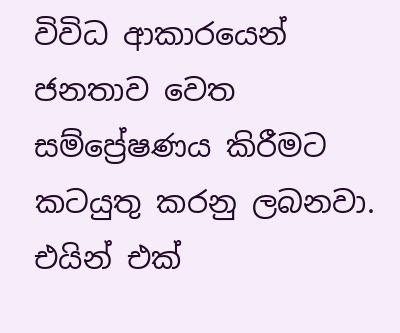විවිධ ආකාරයෙන් ජනතාව වෙත සම්ප්‍රේෂණය කිරීමට කටයුතු කරනු ලබනවා. එයින් එක්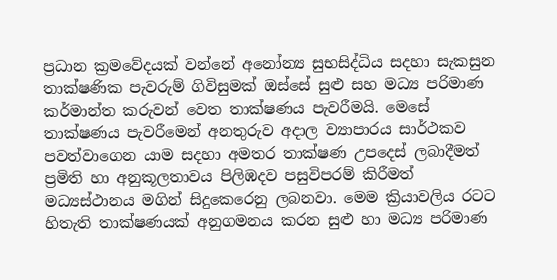ප්‍රධාන ක්‍රමවේදයක් වන්නේ අනෝන්‍ය සුභසිද්ධිය සදහා සැකසුන තාක්ෂණික පැවරුම් ගිවිසුමක් ඔස්සේ සුළු සහ මධ්‍ය පරිමාණ කර්මාන්ත කරුවන් වෙත තාක්ෂණය පැවරීමයි. මෙසේ තාක්ෂණය පැවරීමෙන් අනතුරුව අදාල ව්‍යාපාරය සාර්ථකව පවත්වාගෙන යාම සදහා අමතර තාක්ෂණ උපදෙස් ලබාදීමත් ප්‍රමිති හා අනුකූලතාවය පිලිඹදව පසුවිපරම් කිරීමත් මධ්‍යස්ථානය මගින් සිදුකෙරෙනු ලබනවා. මෙම ක්‍රියාවලිය රටට හිතැති තාක්ෂණයක් අනුගමනය කරන සුළු හා මධ්‍ය පරිමාණ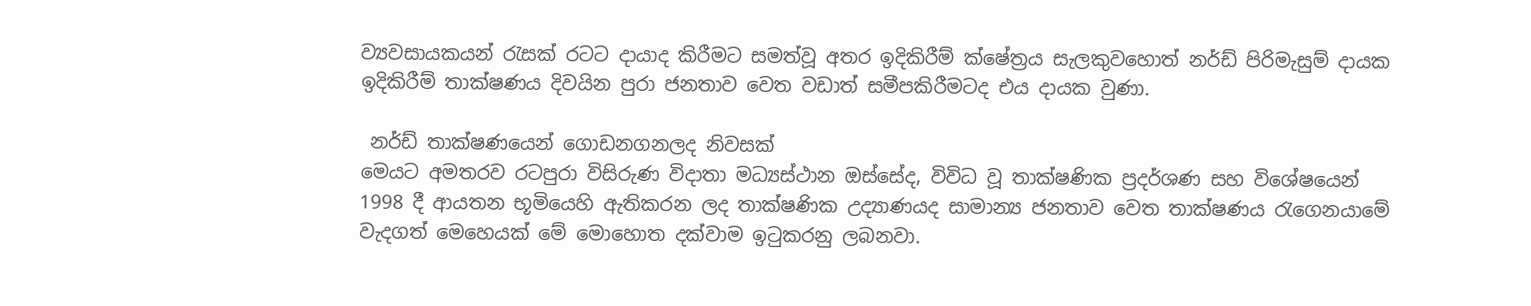ව්‍යවසායකයන් රැසක් රටට දායාද කිරීමට සමත්වූ අතර ඉදිකිරීම් ක්ෂේත්‍රය සැලකුවහොත් නර්ඩ් පිරිමැසුම් දායක ඉදිකිරීම් තාක්ෂණය දිවයින පුරා ජනතාව වෙත වඩාත් සමීපකිරීමටද එය දායක වුණා.

 නර්ඩ් තාක්ෂණයෙන් ‍‍ගොඩනගනලද නිවසක්
මෙයට අමතරව රටපුරා විසිරුණ විදාතා මධ්‍යස්ථාන ඔස්සේද, විවිධ වූ තාක්ෂණික ප්‍රදර්ශණ සහ විශේෂයෙන් 1998 දී ආයතන භූමියෙහි ඇතිකරන ලද තාක්ෂණික උද්‍යාණයද සාමාන්‍ය ජනතාව වෙත තාක්ෂණය රැගෙනයාමේ වැදගත් මෙහෙයක් මේ මොහොත දක්වාම ඉටුකරනු ලබනවා.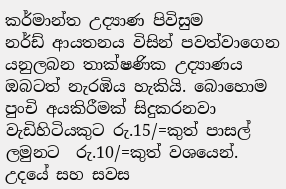කර්මාන්ත උද්‍යාණ පිවිසුම
නර්ඩ් ආයතනය විසින් පවත්වාගෙන යනුලබන තාක්ෂණික උද්‍යාණය ඔබටත් නැරඹිය හැකියි. බොහොම පුංචි අයකිරීමක් සිදුකරනවා වැඩිහිටියකුට රු.15/=කුත් පාසල් ලමුනට  රු.10/=කුත් වශයෙන්. උදයේ සහ සවස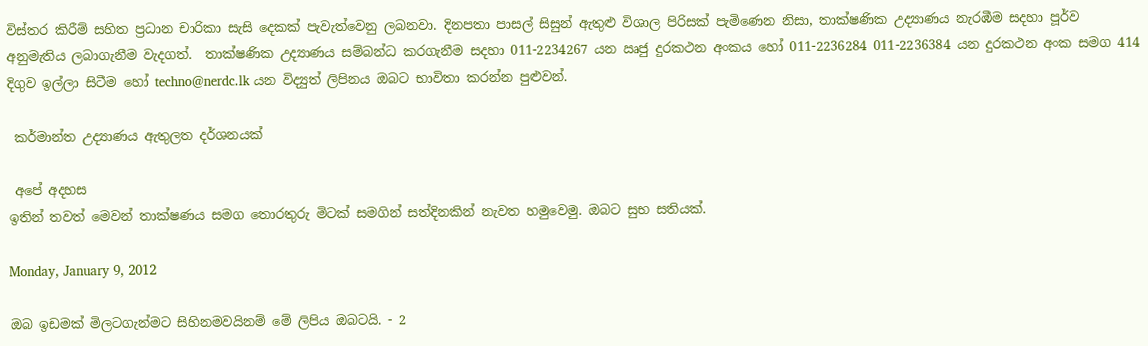විස්තර කිරීම් සහිත ප්‍රධාන චාරිකා සැසි දෙකක් පැවැත්වෙනු ලබනවා. දිනපතා පාසල් සිසුන් ඇතුළු විශාල පිරිසක් පැමිණෙන නිසා, තාක්ෂණික උද්‍යාණය නැරඹීම සදහා පූර්ව අනුමැතිය ලබාගැනීම වැදගත්.  තාක්ෂණික උද්‍යාණය සම්බන්ධ කරගැනීම සදහා 011-2234267 යන ඍජු දුරකථන අංකය හෝ 011-2236284 011-2236384 යන දුරකථන අංක සමග 414 දිගුව ඉල්ලා සිටීම හෝ techno@nerdc.lk යන විද්‍යුත් ලිපිනය ඔබට භාවිතා කරන්න පුළුවන්.

 කර්මාන්ත උද්‍යාණය ඇතුලත දර්ශනයක්

 අපේ අදහස
ඉතින් තවත් මෙවන් තාක්ෂණය සමග තොරතුරු මිටක් සමගින් සත්දිනකින් නැවත හමුවෙමු. ඔබට සුභ සතියක්.

Monday, January 9, 2012

ඔබ ඉඩමක් මිලටගැන්මට සිහිනමවයිනම් මේ ලිපිය ඔබටයි. - 2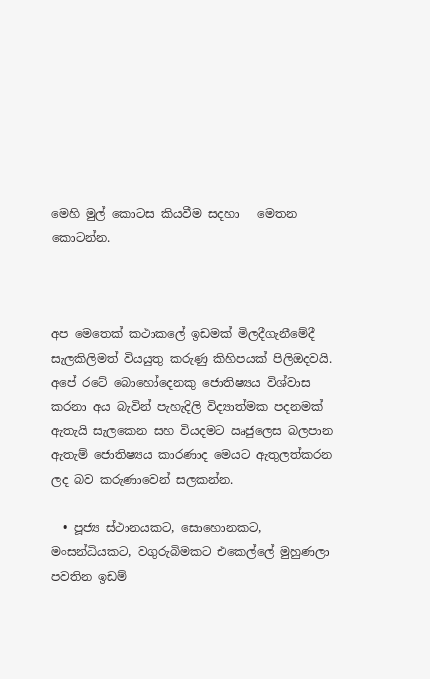මෙහි මුල් කොටස කියවීම සදහා   මෙතන කොටන්න.



අප මෙතෙක් කථාකලේ ඉඩමක් මිලදීගැනීමේදී  සැලකිලිමත් වියයුතු කරුණු කිහිපයක් පිලිඔදවයි. අපේ රටේ බොහෝදෙනකු ජොතිෂ්‍යය විශ්වාස කරනා අය බැවින් පැහැදිලි විද්‍යාත්මක පදනමක් ඇතැයි සැලකෙන සහ වියදමට ඍජුලෙස බලපාන ඇතැම් ජොතිෂ්‍යය කාරණාද මෙයට ඇතුලත්කරන ලද බව කරුණාවෙන් සලකන්න.

  • පූජ්‍ය ස්ථානයකට, සොහොනකට, මංසන්ධියකට, වගුරුබිමකට එකෙල්ලේ මුහුණලා පවතින ඉඩම්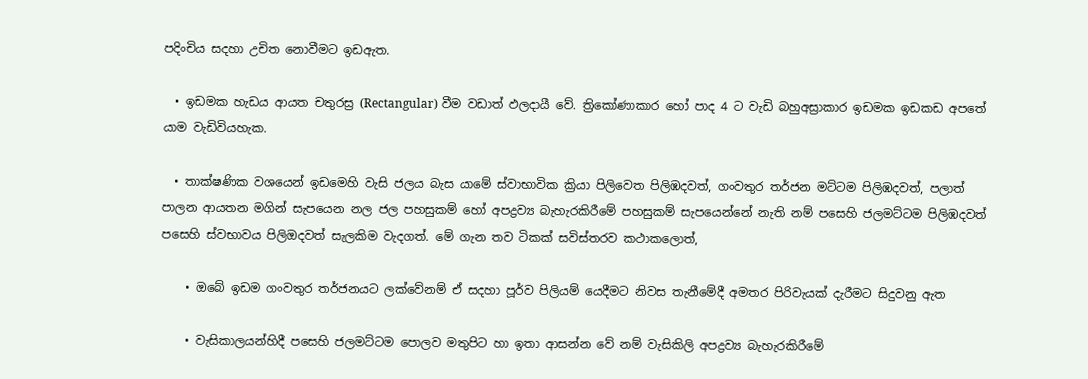පදිංචිය සදහා උචිත නොවීමට ඉඩඇත.

  • ඉඩමක හැඩය ආයත චතුරස්‍ර (Rectangular) වීම වඩාත් ඵලදායී වේ. ත්‍රිකෝණාකාර හෝ පාද 4 ට වැඩි බහුඅස්‍රාකාර ඉඩමක ඉඩකඩ අපතේ යාම වැඩිවියහැක.

  • තාක්ෂණික වශයෙන් ඉඩමෙහි වැසි ජලය බැස යාමේ ස්වාභාවික ක්‍රියා පිලිවෙත පිලිඹදවත්, ගංවතුර තර්ජන මට්ටම පිලිඹදවත්, පලාත් පාලන ආයතන මගින් සැපයෙන නල ජල පහසුකම් හෝ අපද්‍රව්‍ය බැහැරකිරීමේ පහසුකම් සැපයෙන්නේ නැති නම් පසෙහි ජලමට්ටම පිලිඹදවත් පසෙහි ස්වභාවය පිලිඔදවත් සැලකිම වැදගත්. මේ ගැන තව ටිකක් සවිස්තරව කථාකලොත්,

    • ඔබේ ඉඩම ගංවතුර තර්ජනයට ලක්වේනම් ඒ සදහා පූර්ව පිලියම් යෙදීමට නිවස තැනීමේදී අමතර පිරිවැයක් දැරීමට සිදුවනු ඇත

    • වැසිකාලයන්හිදී පසෙහි ජලමට්ටම පොලව මතුපිට හා ඉතා ආසන්න වේ නම් වැසිකිලි අපද්‍රව්‍ය බැහැරකිරීමේ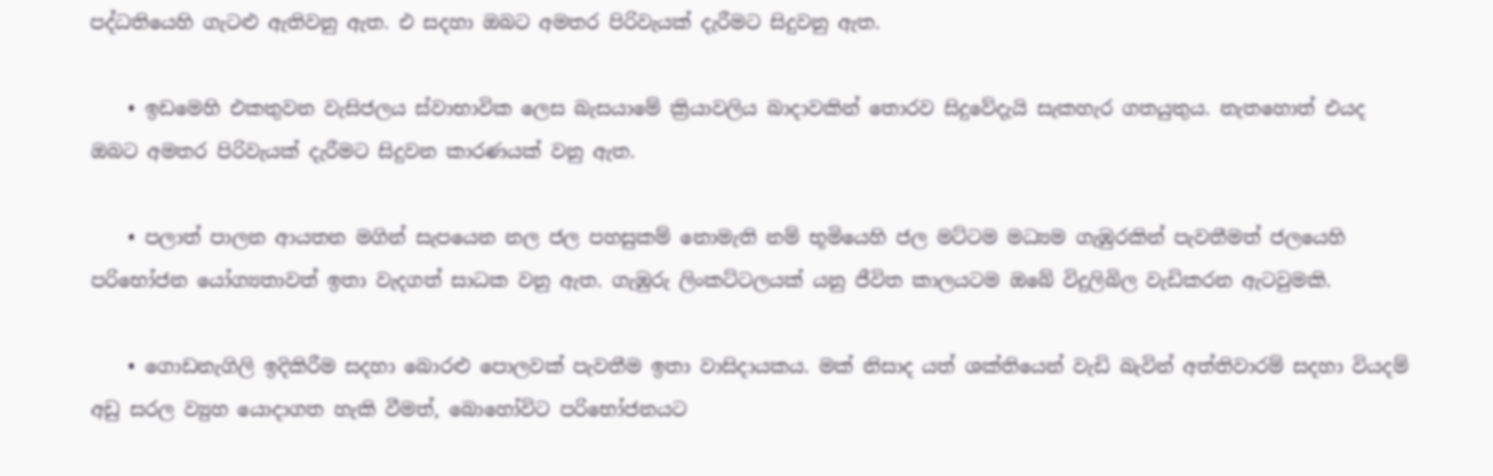පද්ධතියෙහි ගැටළු ඇතිවනු ඇත. එ සදහා ඔබට අමතර පිරිවැයක් දැරීමට සිදුවනු ඇත.

    • ඉඩමෙහි එකතුවන වැසිජලය ස්වාභාවික ලෙස බැසයාමේ ක්‍රියාවලිය බාදාවකින් තොරව සිදුවේදැයි සැකහැර ගතයුතුය. නැතහොත් එයද ඔබට අමතර පිරිවැයක් දැරීමට සිදුවන කාරණයක් වනු ඇත.

    • පලාත් පාලන ආයතන මගින් සැපයෙන නල ජල පහසුකම් නොමැති නම් භූමියෙහි ජල මට්ටම මධ්‍යම ගැඹුරකින් පැවතීමත් ජලයෙහි පරිභෝජන යෝග්‍යතාවත් ඉතා වැදගත් සාධක වනු ඇත. ගැඹුරු ලිංකට්ටලයක් යනු ජීවිත කාලයටම ඔබේ විදුලිබිල වැඩිකරන ඇටවුමකි.

    • ගොඩනැගිලි ඉදිකිරීම සදහා බොරළු පොලවක් පැවතීම ඉතා වාසිදායකය. මක් නිසාද යත් ශක්තියෙන් වැඩි බැවින් අත්තිවාරම් සදහා වියදම් අඩු සරල ව්‍යුහ යොදාගත හැකි වීමත්, බොහෝවිට පරිභෝජනයට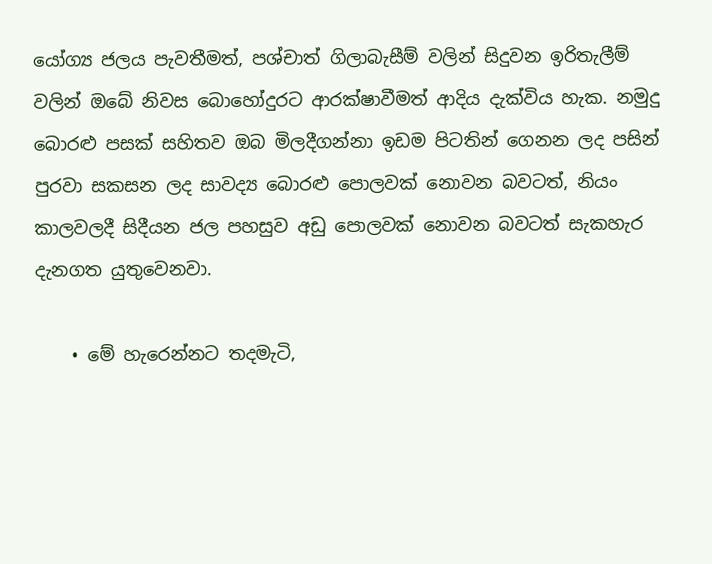යෝග්‍ය ජලය පැවතීමත්, පශ්චාත් ගිලාබැසීම් වලින් සිදුවන ඉරිතැලීම් වලින් ඔබේ නිවස බොහෝදුරට ආරක්ෂාවීමත් ආදිය දැක්විය හැක. නමුදු බොරළු පසක් සහිතව ඔබ මිලදීගන්නා ඉඩම පිටතින් ගෙනන ලද පසින් පුරවා සකසන ලද සාවද්‍ය බොරළු පොලවක් නොවන බවටත්, නියං කාලවලදී සිදීයන ජල පහසුව අඩු පොලවක් නොවන බවටත් සැකහැර දැනගත යුතුවෙනවා.

    • මේ හැරෙන්නට තදමැටි,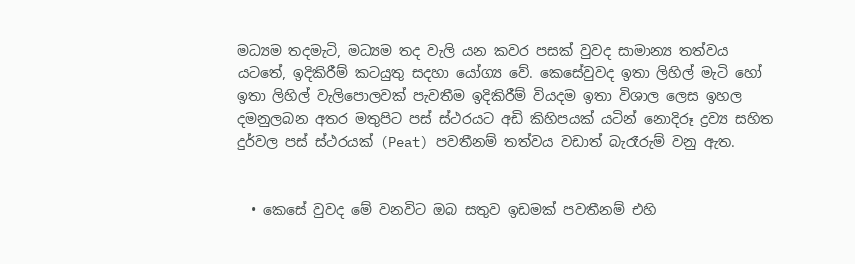මධ්‍යම තදමැටි, මධ්‍යම තද වැලි යන කවර පසක් වුවද සාමාන්‍ය තත්වය යටතේ, ඉදිකිරීම් කටයුතු සදහා යෝග්‍ය වේ. කෙසේවුවද ඉතා ලිහිල් මැටි හෝ ඉතා ලිහිල් වැලිපොලවක් පැවතීම ඉදිකිරීම් වියදම ඉතා විශාල ලෙස ඉහල දමනුලබන අතර මතුපිට පස් ස්ථරයට අඩි කිහිපයක් යටින් නොදිරූ ද්‍රව්‍ය සහිත දුර්වල පස් ස්ථරයක් (Peat) පවතීනම් තත්වය වඩාත් බැරෑරුම් වනු ඇත.


  • කෙසේ වුවද මේ වනවිට ඔබ සතුව ඉඩමක් පවතීනම් එහි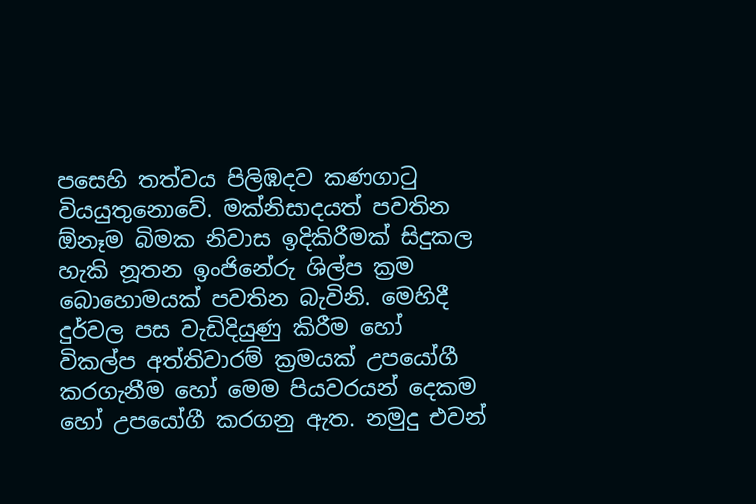පසෙහි තත්වය පිලිඹදව කණගාටු වියයුතුනොවේ. මක්නිසාදයත් පවතින ඕනෑම බිමක නිවාස ඉදිකිරීමක් සිදුකල හැකි නූතන ඉංජිනේරු ශිල්ප ක්‍රම බොහොමයක් පවතින බැවිනි. මෙහිදී දුර්වල පස වැඩිදියුණු කිරීම හෝ විකල්ප අත්තිවාරම් ක්‍රමයක් උපයෝගී කරගැනීම හෝ මෙම පියවරයන් දෙකම හෝ උපයෝගී කරගනු ඇත. නමුදු එවන්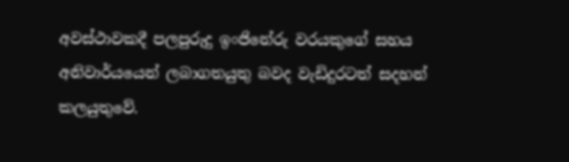අවස්ථාවකදී පලපුරුදු ඉංජිනේරු වරයකුගේ සහය අනිවාර්යයෙන් ලබාගතයුතු බවද වැඩිදුරටත් සදහන් කලයුතුවේ.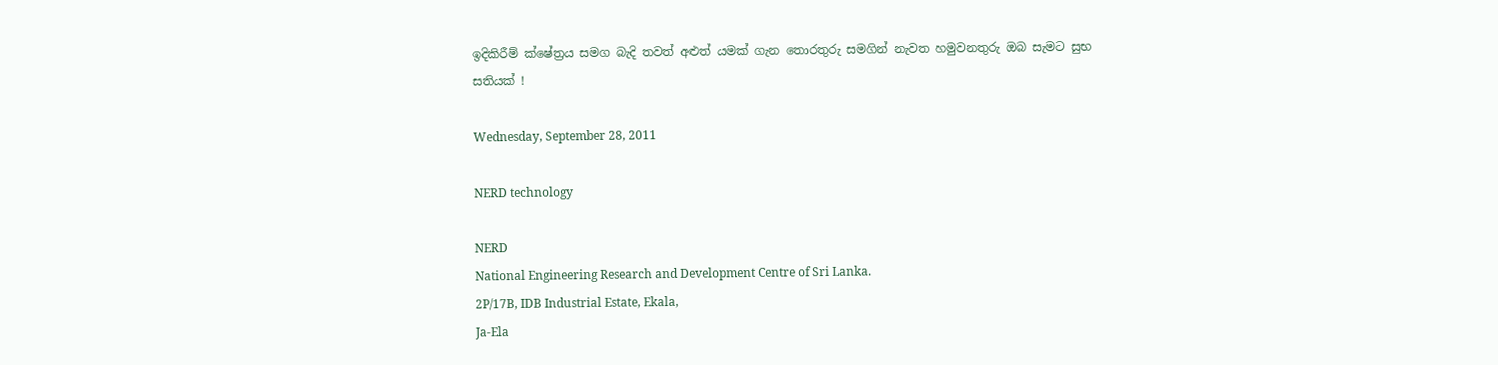ඉදිකිරීම් ක්ෂේත්‍රය සමග බැදි තවත් අළුත් යමක් ගැන තොරතුරු සමගින් නැවත හමුවනතුරු ඔබ සැමට සුභ සතියක් !

Wednesday, September 28, 2011

NERD technology

NERD
National Engineering Research and Development Centre of Sri Lanka.
2P/17B, IDB Industrial Estate, Ekala,
Ja-Ela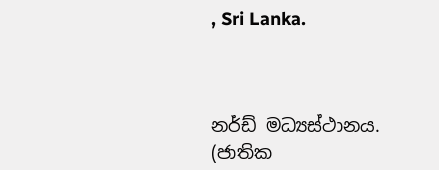, Sri Lanka.



නර්ඩ් මධ්‍යස්ථානය.
(ජාතික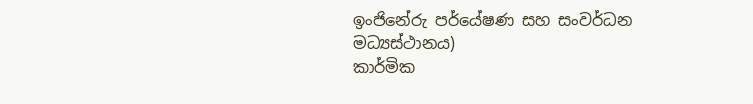ඉංජිනේරු පර්යේෂණ සහ සංවර්ධන මධ්‍යස්ථානය)
කාර්මික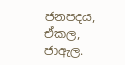ජනපදය,
ඒකල,
ජාඇල.